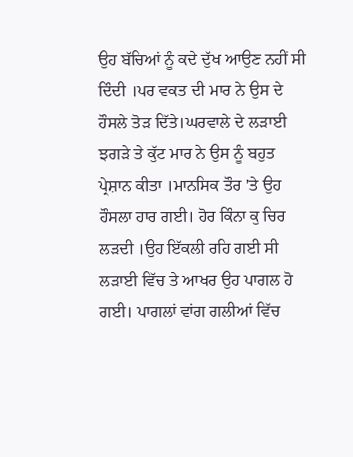ਉਹ ਬੱਚਿਆਂ ਨੂੰ ਕਦੇ ਦੁੱਖ ਆਉਣ ਨਹੀਂ ਸੀ ਦਿੰਦੀ ।ਪਰ ਵਕਤ ਦੀ ਮਾਰ ਨੇ ਉਸ ਦੇ ਹੌਸਲੇ ਤੋੜ ਦਿੱਤੇ।ਘਰਵਾਲੇ ਦੇ ਲੜਾਈ ਝਗੜੇ ਤੇ ਕੁੱਟ ਮਾਰ ਨੇ ਉਸ ਨੂੰ ਬਹੁਤ ਪ੍ਰੇਸ਼ਾਨ ਕੀਤਾ ।ਮਾਨਸਿਕ ਤੌਰ 'ਤੇ ਉਹ ਹੌਸਲਾ ਹਾਰ ਗਈ। ਹੋਰ ਕਿੰਨਾ ਕੁ ਚਿਰ ਲੜਦੀ ।ਉਹ ਇੱਕਲੀ ਰਹਿ ਗਈ ਸੀ ਲੜਾਈ ਵਿੱਚ ਤੇ ਆਖਰ ਉਹ ਪਾਗਲ ਹੋ ਗਈ। ਪਾਗਲਾਂ ਵਾਂਗ ਗਲੀਆਂ ਵਿੱਚ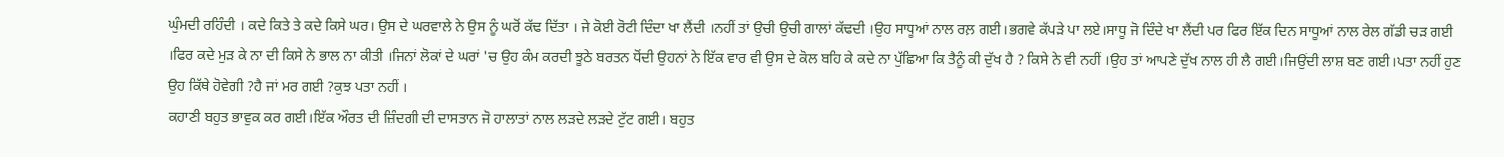ਘੁੰਮਦੀ ਰਹਿੰਦੀ । ਕਦੇ ਕਿਤੇ ਤੇ ਕਦੇ ਕਿਸੇ ਘਰ। ਉਸ ਦੇ ਘਰਵਾਲੇ ਨੇ ਉਸ ਨੂੰ ਘਰੋਂ ਕੱਢ ਦਿੱਤਾ । ਜੇ ਕੋਈ ਰੋਟੀ ਦਿੰਦਾ ਖਾ ਲੈਂਦੀ ।ਨਹੀਂ ਤਾਂ ਉਚੀ ਉਚੀ ਗਾਲਾਂ ਕੱਢਦੀ ।ਉਹ ਸਾਧੂਆਂ ਨਾਲ ਰਲ਼ ਗਈ।ਭਗਵੇ ਕੱਪੜੇ ਪਾ ਲਏ।ਸਾਧੂ ਜੋ ਦਿੰਦੇ ਖਾ ਲੈਂਦੀ ਪਰ ਫਿਰ ਇੱਕ ਦਿਨ ਸਾਧੂਆਂ ਨਾਲ ਰੇਲ ਗੱਡੀ ਚੜ ਗਈ ।ਫਿਰ ਕਦੇ ਮੁੜ ਕੇ ਨਾ ਦੀ ਕਿਸੇ ਨੇ ਭਾਲ ਨਾ ਕੀਤੀ ।ਜਿਨਾਂ ਲੋਕਾਂ ਦੇ ਘਰਾਂ 'ਚ ਉਹ ਕੰਮ ਕਰਦੀ ਝੂਠੇ ਬਰਤਨ ਧੋਂਦੀ ਉਹਨਾਂ ਨੇ ਇੱਕ ਵਾਰ ਵੀ ਉਸ ਦੇ ਕੋਲ ਬਹਿ ਕੇ ਕਦੇ ਨਾ ਪੁੱਛਿਆ ਕਿ ਤੈਨੂੰ ਕੀ ਦੁੱਖ ਹੈ ? ਕਿਸੇ ਨੇ ਵੀ ਨਹੀਂ ।ਉਹ ਤਾਂ ਆਪਣੇ ਦੁੱਖ ਨਾਲ ਹੀ ਲੈ ਗਈ।ਜਿਉਂਦੀ ਲਾਸ਼ ਬਣ ਗਈ।ਪਤਾ ਨਹੀਂ ਹੁਣ ਉਹ ਕਿੱਥੇ ਹੋਵੇਗੀ ?ਹੈ ਜਾਂ ਮਰ ਗਈ ?ਕੁਝ ਪਤਾ ਨਹੀਂ ।
ਕਹਾਣੀ ਬਹੁਤ ਭਾਵੁਕ ਕਰ ਗਈ।ਇੱਕ ਔਰਤ ਦੀ ਜ਼ਿੰਦਗੀ ਦੀ ਦਾਸਤਾਨ ਜੋ ਹਾਲਾਤਾਂ ਨਾਲ ਲੜਦੇ ਲੜਦੇ ਟੁੱਟ ਗਈ। ਬਹੁਤ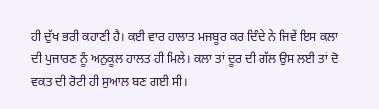ਹੀ ਦੁੱਖ ਭਰੀ ਕਹਾਣੀ ਹੈ। ਕਈ ਵਾਰ ਹਾਲਾਤ ਮਜਬੂਰ ਕਰ ਦਿੰਦੇ ਨੇ ਜਿਵੇਂ ਇਸ ਕਲਾ ਦੀ ਪੁਜਾਰਣ ਨੂੰ ਅਨੁਕੂਲ ਹਾਲਤ ਹੀ ਮਿਲੇ। ਕਲਾ ਤਾਂ ਦੂਰ ਦੀ ਗੱਲ ਉਸ ਲਈ ਤਾਂ ਦੋ ਵਕਤ ਦੀ ਰੋਟੀ ਹੀ ਸੁਆਲ ਬਣ ਗਈ ਸੀ।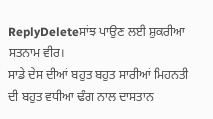ReplyDeleteਸਾਂਝ ਪਾਉਣ ਲਈ ਸ਼ੁਕਰੀਆ ਸਤਨਾਮ ਵੀਰ।
ਸਾਡੇ ਦੇਸ ਦੀਆਂ ਬਹੁਤ ਬਹੁਤ ਸਾਰੀਆਂ ਮਿਹਨਤੀ ਦੀ ਬਹੁਤ ਵਧੀਆ ਢੰਗ ਨਾਲ ਦਾਸਤਾਨ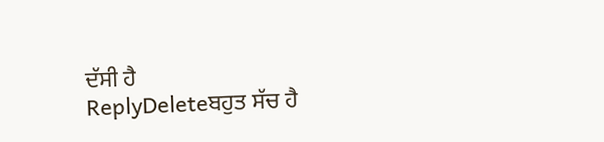ਦੱਸੀ ਹੈ
ReplyDeleteਬਹੁਤ ਸੱਚ ਹੈ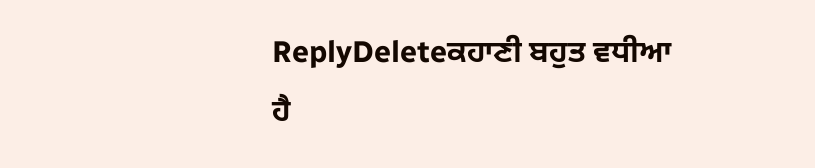ReplyDeleteਕਹਾਣੀ ਬਹੁਤ ਵਧੀਆ ਹੈ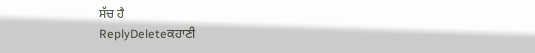ਸੱਚ ਹੈ
ReplyDeleteਕਹਾਣੀ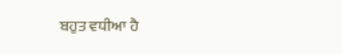ਬਹੁਤ ਵਧੀਆ ਹੈ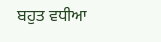ਬਹੁਤ ਵਧੀਆ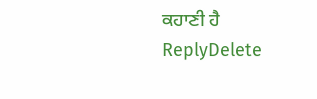ਕਹਾਣੀ ਹੈ
ReplyDelete